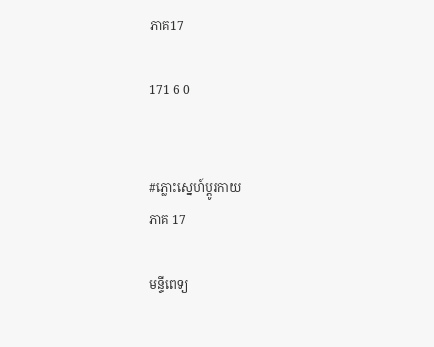ភាគ17

171 6 0


#ភ្លោះស្នេហ៍ប្តូរកាយ
ភាគ 17

មន្ទីពេទ្យ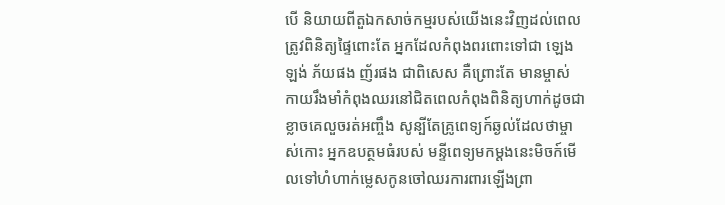បើ និយាយពីតួឯកសាច់កម្មរបស់យើងនេះវិញដល់ពេលត្រូវពិនិត្យផ្ទៃពោះតែ អ្នកដែលកំពុងពរពោះទៅជា ឡេងឡង់ ភ័យផង ញ័រផង ជាពិសេស គឺព្រោះតែ មានម្ចាស់ កាយរឹងមាំកំពុងឈរនៅជិតពេលកំពុងពិនិត្យហាក់ដូចជាខ្លាចគេលួចរត់អញ្ចឹង សូន្បីតែគ្រូពេទ្យក៍ឆ្ងល់ដែលថាម្ចាស់កោះ អ្នកឧបត្ថមធំរបស់ មន្ទីពេទ្យមកម្តងនេះមិចក៍មើលទៅហំហាក់ម្លេសកូនចៅឈរការពារឡើងព្រា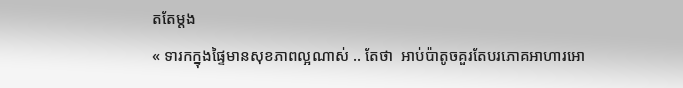តតែម្តង
« ទារកក្នុងផ្ទៃមានសុខភាពល្អណាស់ .. តែថា  អាប់ប៉ាតូចគួរតែបរភោគអាហារអោ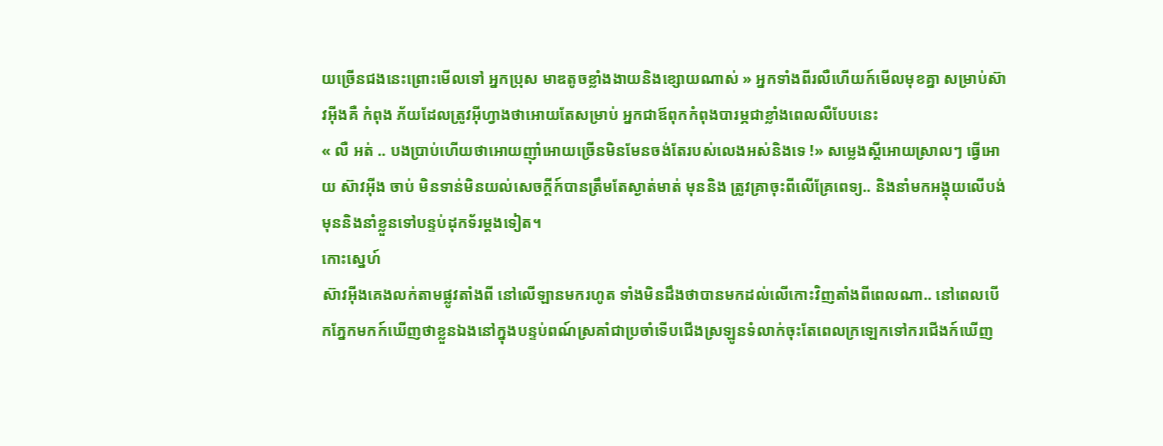យច្រើនជងនេះព្រោះមើលទៅ អ្នកប្រុស មាឌតូចខ្លាំងងាយនិងខ្សោយណាស់ » អ្នកទាំងពីរលឺហើយក៍មើលមុខគ្នា សម្រាប់ស៊ាវអុីងគឺ កំពុង ភ័យដែលត្រូវអុីហ្វាងថាអោយតែសម្រាប់ អ្នកជាឪពុកកំពុងបារម្ភជាខ្លាំងពេលលឺបែបនេះ
« លឺ អត់ .. បងប្រាប់ហើយថាអោយញុាំអោយច្រើនមិនមែនចង់តែរបស់លេងអស់និងទេ !» សម្លេងស្តីអោយស្រាលៗ ធ្វើអោយ ស៊ាវអុីង ចាប់ មិនទាន់មិនយល់សេចក្តីក៍បានត្រឹមតែស្ងាត់មាត់ មុននិង ត្រូវគ្រាចុះពីលើគ្រែពេទ្យ.. និងនាំមកអង្គុយលើបង់ មុននិងនាំខ្លួនទៅបន្ទប់ដុកទ័រម្តងទៀត។
កោះស្នេហ៍
ស៊ាវអុីងគេងលក់តាមផ្លូវតាំងពី នៅលើឡានមករហូត ទាំងមិនដឹងថាបានមកដល់លើកោះវិញតាំងពីពេលណា.. នៅពេលបើកភ្នែកមកក៍ឃើញថាខ្លួនឯងនៅក្នុងបន្ទប់ពណ៍ស្រគាំជាប្រចាំទើបជើងស្រឡូនទំលាក់ចុះតែពេលក្រឡេកទៅករជើងក៍ឃើញ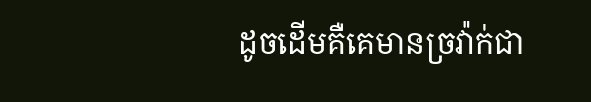ដូចដើមគឺគេមានច្រវ៉ាក់ជា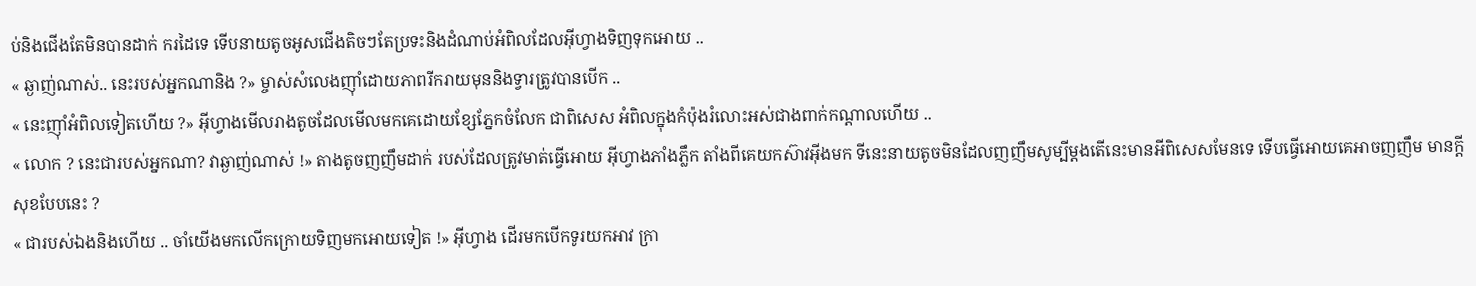ប់និងជើងតែមិនបានដាក់ ករដៃទេ ទើបនាយតូចអូសជើងតិចៗតែប្រទះនិងដំណាប់អំពិលដែលអុីហ្វាងទិញទុកអោយ ..
« ឆ្ងាញ់ណាស់.. នេះរបស់អ្នកណានិង ?» ម្ចាស់សំលេងញុាំដោយភាពរីករាយមុននិងទ្វារត្រូវបានបើក ..
« នេះញុាំអំពិលទៀតហើយ ?» អុីហ្វាងមើលរាងតូចដែលមើលមកគេដោយខ្សែភ្នែកចំលែក ជាពិសេស អំពិលក្នុងកំប៉ុងរំលោះអស់ជាងពាក់កណ្តាលហើយ ..
« លោក ? នេះជារបស់អ្នកណា? វាឆ្ងាញ់ណាស់ !» តាងតូចញញឹមដាក់ របស់ដែលត្រូវមាត់ធ្វើអោយ អុីហ្វាងភាំងភ្លឹក តាំងពីគេយកស៊ាវអុីងមក ទីនេះនាយតូចមិនដែលញញឹមសូម្បីម្តងតើនេះមានអីពិសេសមែនទេ ទើបធ្វើអោយគេអាចញញឹម មានក្តីសុខបែបនេះ ?
« ជារបស់ឯងនិងហើយ .. ចាំយើងមកលើកក្រោយទិញមកអោយទៀត !» អុីហ្វាង ដើរមកបើកទូរយកអាវ ក្រា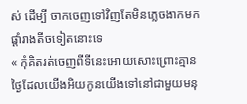ស់ ដើម្បី ចាកចេញទៅវិញតែមិនភ្លេចងាកមកផ្តាំរាងតីចទៀតនោះទេ
« កុំគិតរត់ចេញពីទីនេះអោយសោះព្រោះគ្មានថ្ងៃដែលយើងអិយកូនយើងទៅនៅជាមួយមនុ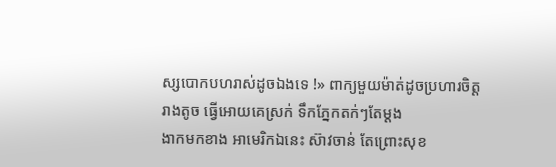ស្សបោកបហរាស់ដូចឯងទេ !» ពាក្យមួយម៉ាត់ដូចប្រហារចិត្តរាងតូច ធ្វើអោយគេស្រក់ ទឹកភ្នែកតក់ៗតែម្តង
ងាកមកខាង អាមេរិកឯនេះ ស៊ាវចាន់ តែព្រោះសុខ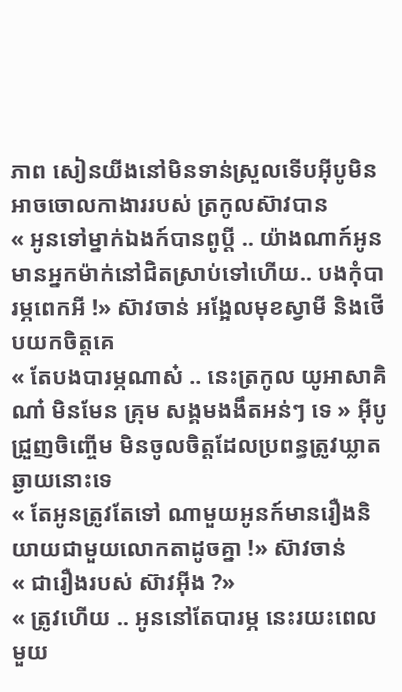ភាព សៀនយីងនៅមិនទាន់ស្រួលទើបអុីបូមិនអាចចោលកាងាររបស់ ត្រកូលស៊ាវបាន
« អូនទៅម្នាក់ឯងក៍បានពូប្តី .. យ៉ាងណាក៍អូនមានអ្នកម៉ាក់នៅជិតស្រាប់ទៅហើយ.. បងកុំបារម្ភពេកអី !» ស៊ាវចាន់ អង្អែលមុខស្វាមី និងថើបយកចិត្តគេ
« តែបងបារម្ភណាស៎ .. នេះត្រកូល យូអាសាគិណា៎ មិនមែន គ្រុម សង្គមងងឹតអន់ៗ ទេ » អុីបូ ជ្រួញចិញ្ចើម មិនចូលចិត្តដែលប្រពន្ធត្រូវឃ្លាតឆ្ងាយនោះទេ
« តែអូនត្រូវតែទៅ ណាមួយអូនក៍មានរឿងនិយាយជាមួយលោកតាដូចគ្នា !» ស៊ាវចាន់
« ជារឿងរបស់ ស៊ាវអុីង ?»
« ត្រូវហើយ .. អូននៅតែបារម្ភ នេះរយះពេលមួយ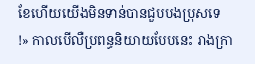ខែហើយយើងមិនទាន់បានជួបបងប្រុសទេ !» កាលបើលឺប្រពន្ធនិយាយបែបនេះ រាងក្រា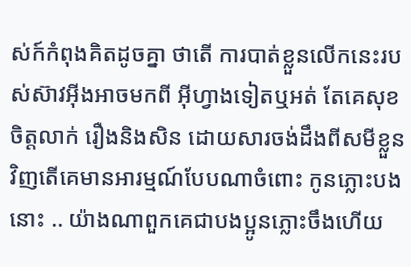ស់ក៍កំពុងគិតដូចគ្នា ថាតើ ការបាត់ខ្លួនលើកនេះរបស់ស៊ាវអុីងអាចមកពី អុីហ្វាងទៀតឬអត់ តែគេសុខចិត្តលាក់ រឿងនិងសិន ដោយសារចង់ដឹងពីសមីខ្លួនវិញតើគេមានអារម្មណ៍បែបណាចំពោះ កូនភ្លោះបងនោះ .. យ៉ាងណាពួកគេជាបងប្អូនភ្លោះចឹងហើយ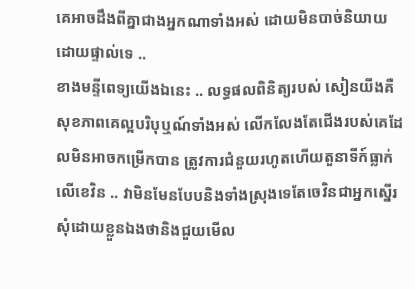គេអាចដឹងពីគ្នាជាងអ្នកណាទាំងអស់ ដោយមិនបាច់និយាយដោយផ្ទាល់ទេ ..
ខាងមន្ទីពេទ្យយើងឯនេះ .. លទ្ធផលពិនិត្យរបស់ សៀនយីងគឺ សុខភាពគេល្អបរិបុឬណ៍ទាំងអស់ លើកលែងតែជើងរបស់គេដែលមិនអាចកម្រើកបាន ត្រូវការជំនួយរហូតហើយតួនាទីក៍ធ្លាក់លើខេវិន .. វាមិនមែនបែបនិងទាំងស្រុងទេតែចេវិនជាអ្នកស្នើរសុំដោយខ្លួនឯងថានិងជួយមើល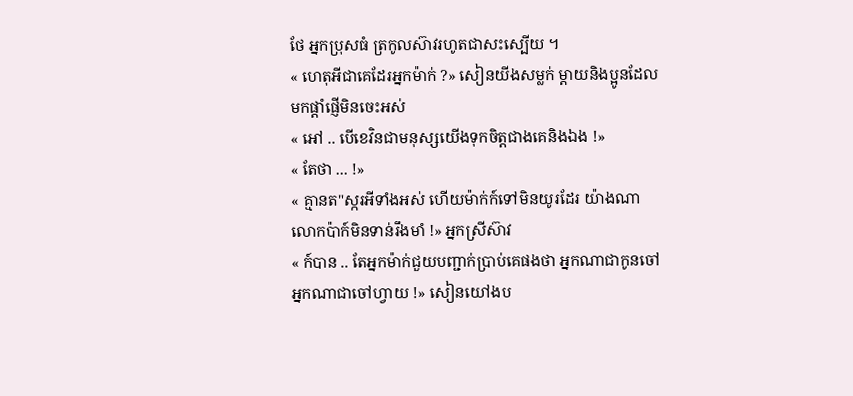ថែ អ្នកប្រុសធំ ត្រកូលស៊ាវរហូតជាសះស្បើយ ។
« ហេតុអីជាគេដែរអ្នកម៉ាក់ ?» សៀនយីងសម្លក់ ម្តាយនិងប្អូនដែលមកផ្តាំផ្ញើមិនចេះអស់
« អៅ .. បើខេវិនជាមនុស្សយើងទុកចិត្តជាងគេនិងឯង !»
« តែថា ... !»
« គ្មានត"ស្ករអីទាំងអស់ ហើយម៉ាក់ក៍ទៅមិនយូរដែរ យ៉ាងណាលោកប៉ាក៍មិនទាន់រឹងមាំ !» អ្នកស្រីស៊ាវ
« ក៍បាន .. តែអ្នកម៉ាក់ជួយបញ្ជាក់ប្រាប់គេផងថា អ្នកណាជាកូនចៅអ្នកណាជាចៅហ្វាយ !» សៀនយៅងប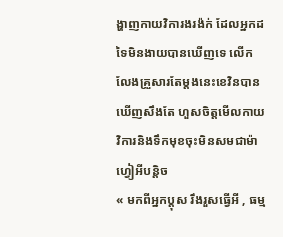ង្ហាញកាយវិការងរង៉ក់ ដែលអ្នកដទៃមិនងាយបានឃើញទេ លើកលែងគ្រួសារតែម្តងនេះខេវិនបានឃើញសឹងតែ ហួសចិត្តមើលកាយវិការនិងទឹកមុខចុះមិនសមជាម៉ាហ្វៀអីបន្តិច
« មកពីអ្នកប្តុស រឹងរួសធ្វើអី , ធម្ម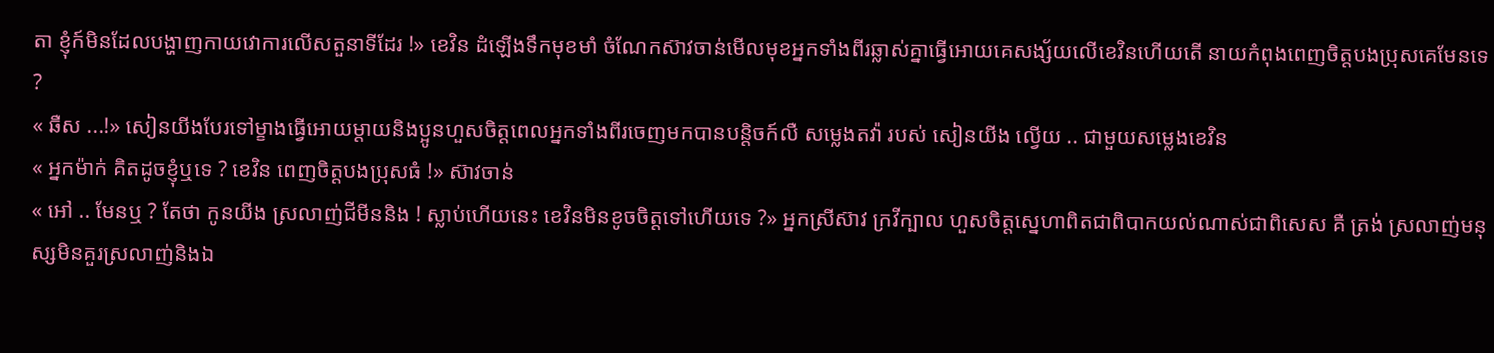តា ខ្ញុំក៍មិនដែលបង្ហាញកាយវោការលើសតួនាទីដែរ !» ខេវិន ដំឡើងទឹកមុខមាំ ចំណែកស៊ាវចាន់មើលមុខអ្នកទាំងពីរឆ្លាស់គ្នាធ្វើអោយគេសង្ស័យលើខេវិនហើយតើ នាយកំពុងពេញចិត្តបងប្រុសគេមែនទេ ?
« ឆឺស ...!» សៀនយីងបែរទៅម្ខាងធ្វើអោយម្តាយនិងប្អូនហួសចិត្តពេលអ្នកទាំងពីរចេញមកបានបន្តិចក៍លឺ សម្លេងតវ៉ា របស់ សៀនយីង ល្វើយ .. ជាមួយសម្លេងខេវិន
« អ្នកម៉ាក់ គិតដូចខ្ញុំឬទេ ? ខេវិន ពេញចិត្តបងប្រុសធំ !» ស៊ាវចាន់
« អៅ .. មែនឬ ? តែថា កូនយីង ស្រលាញ់ជីមីននិង ! ស្លាប់ហើយនេះ ខេវិនមិនខូចចិត្តទៅហើយទេ ?» អ្នកស្រីស៊ាវ ក្រវីក្បាល ហួសចិត្តស្នេហាពិតជាពិបាកយល់ណាស់ជាពិសេស គឺ ត្រង់ ស្រលាញ់មនុស្សមិនគួរស្រលាញ់និងឯ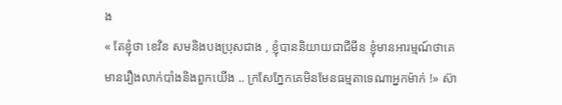ង
« តែខ្ញុំថា ខេវិន សមនិងបងប្រុសជាង , ខ្ញុំបាននិយាយជាជីមីន ខ្ញុំមានអារម្មណ៍ថាគេមានរឿងលាក់បាំងនិងពួកយើង .. ក្រសែភ្នែកគេមិនមែនធម្មតាទេណាអ្នកម៉ាក់ !» ស៊ា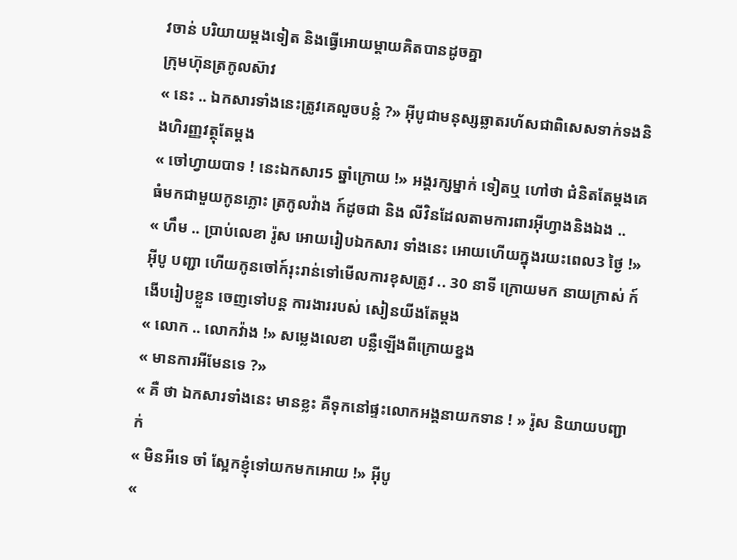វចាន់ បរិយាយម្តងទៀត និងធ្វើអោយម្តាយគិតបានដូចគ្នា
ក្រុមហ៊ុនត្រកូលស៊ាវ
« នេះ .. ឯកសារទាំងនេះត្រូវគេលួចបន្លំ ?» អុីបូជាមនុស្សឆ្លាតរហ័សជាពិសេសទាក់ទងនិងហិរញ្ញវត្ថុតែម្តង
« ចៅហ្វាយបាទ ! នេះឯកសារ5 ឆ្នាំក្រោយ !» អង្គរក្សម្នាក់ ទៀតឬ ហៅថា ជំនិតតែម្តងគេធំមកជាមួយកូនភ្លោះ ត្រកូលវ៉ាង ក៍ដូចជា និង លីវិនដែលតាមការពារអុីហ្វាងនិងឯង ..
« ហឹម .. ប្រាប់លេខា រ៉ូស អោយរៀបឯកសារ ទាំងនេះ អោយហើយក្នុងរយះពេល3 ថ្ងៃ !» អុីបូ បញ្ជា ហើយកូនចៅក៍រុះរាន់ទៅមើលការខុសត្រូវ .. 30 នាទី ក្រោយមក នាយក្រាស់ ក៍ងើបរៀបខ្លួន ចេញទៅបន្ត ការងាររបស់ សៀនយីងតែម្តង
« លោក .. លោកវ៉ាង !» សម្លេងលេខា បន្លឺឡើងពីក្រោយខ្នង
« មានការអីមែនទេ ?»
« គឺ ថា ឯកសារទាំងនេះ មានខ្លះ គឺទុកនៅផ្ទះលោកអង្គនាយកទាន ! » រ៉ូស និយាយបញ្ជាក់
« មិនអីទេ ចាំ ស្អែកខ្ញុំទៅយកមកអោយ !» អុីបូ
«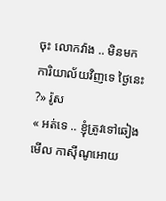ចុះ លោកវ៉ាង .. មិនមក ការិយាល័យវិញទេ ថ្ងៃនេះ ?» រ៉ូស
« អត់ទេ .. ខ្ញុំត្រូវទៅឆៀងមើល កាសុីណូអោយ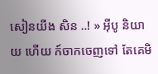សៀនយីង សិន ..! » អុីបូ និយាយ ហើយ ក៍ចាកចេញទៅ តែគេមិ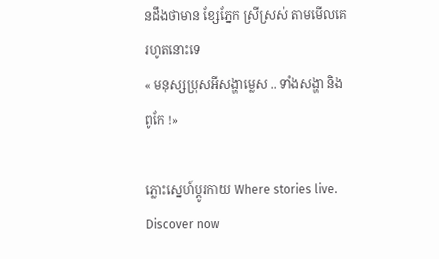នដឹងថាមាន ខ្សែភ្នែក ស្រីស្រស់ តាមមើលគេរហូតនោះទេ
« មនុស្សប្រុសអីសង្ហាម្លេស .. ទាំងសង្ហា និងពូកែ !»

ភ្លោះស្នេហ៍ប្តូរកាយ Where stories live. Discover now